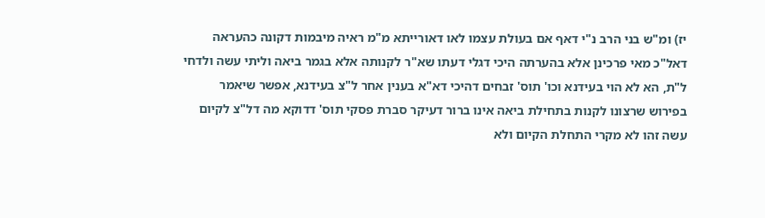יז) ומ"ש בני הרב נ"י דאף אם בעולת עצמו לאו דאורייתא מ"מ ראיה מיבמות דקונה כהעראה דאל"כ מאי פרכינן אלא בהערתה היכי דגלי דעתו שא"ר לקנותה אלא בגמר ביאה וליתי עשה ולדחי ל"ת, הא לא הוי בעידנא וכו' תוס' זבחים דהיכי דא"א בענין אחר ל"צ בעידנא, אפשר שיאמר בפירוש שרצונו לקנות בתחילת ביאה אינו ברור דעיקר סברת פסקי תוס' דדוקא מה דל"צ לקיום עשה זהו לא מקרי התחלת הקיום ולא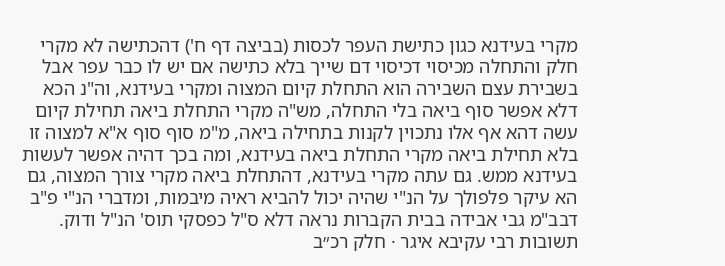מקרי בעידנא כגון כתישת העפר לכסות (בביצה דף ח') דהכתישה לא מקרי חלק והתחלה מכיסוי דכיסוי דם שייך בלא כתישה אם יש לו כבר עפר אבל בשבירת עצם השבירה הוא התחלת קיום המצוה ומקרי בעידנא, וה"נ הכא דלא אפשר סוף ביאה בלי התחלה, מש"ה מקרי התחלת ביאה תחילת קיום עשה דהא אף אלו נתכוין לקנות בתחילה ביאה, מ"מ סוף סוף א"א למצוה זו בלא תחילת ביאה מקרי התחלת ביאה בעידנא, ומה בכך דהיה אפשר לעשות בעידנא ממש. גם עתה מקרי בעידנא, דהתחלת ביאה מקרי צורך המצוה, גם הא עיקר פלפולך על הנ"י שהיה יכול להביא ראיה מיבמות, ומדברי הנ"י פ"ב דבב"מ גבי אבידה בבית הקברות נראה דלא ס"ל כפסקי תוס' הנ"ל ודוק.
תשובות רבי עקיבא איגר · חלק רכ״ב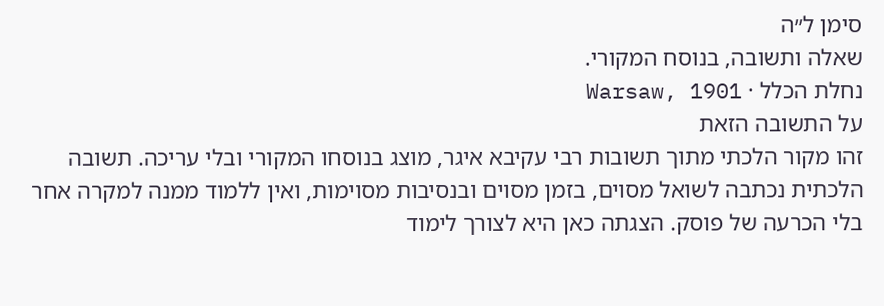סימן ל״ה
שאלה ותשובה, בנוסח המקורי.
נחלת הכלל · Warsaw, 1901
על התשובה הזאת
זהו מקור הלכתי מתוך תשובות רבי עקיבא איגר, מוצג בנוסחו המקורי ובלי עריכה. תשובה הלכתית נכתבה לשואל מסוים, בזמן מסוים ובנסיבות מסוימות, ואין ללמוד ממנה למקרה אחר בלי הכרעה של פוסק. הצגתה כאן היא לצורך לימוד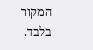המקור בלבד.